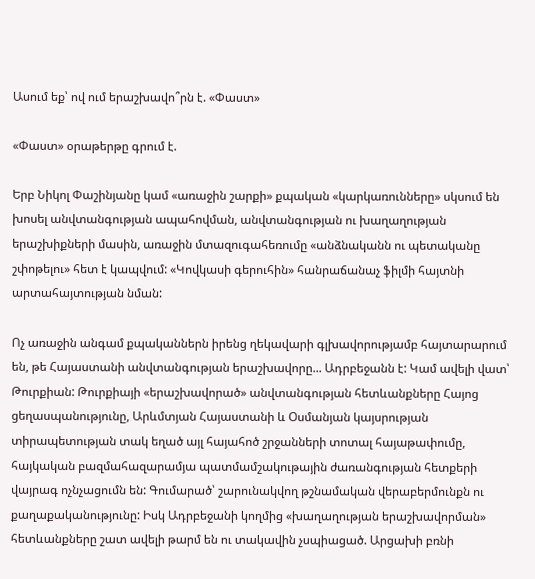Ասում եք՝ ով ում երաշխավո՞րն է. «Փաստ»

«Փաստ» օրաթերթը գրում է.

Երբ Նիկոլ Փաշինյանը կամ «առաջին շարքի» քպական «կարկառունները» սկսում են խոսել անվտանգության ապահովման, անվտանգության ու խաղաղության երաշխիքների մասին, առաջին մտազուգահեռումը «անձնականն ու պետականը շփոթելու» հետ է կապվում: «Կովկասի գերուհին» հանրաճանաչ ֆիլմի հայտնի արտահայտության նման:

Ոչ առաջին անգամ քպականներն իրենց ղեկավարի գլխավորությամբ հայտարարում են, թե Հայաստանի անվտանգության երաշխավորը... Ադրբեջանն է: Կամ ավելի վատ՝ Թուրքիան: Թուրքիայի «երաշխավորած» անվտանգության հետևանքները Հայոց ցեղասպանությունը, Արևմտյան Հայաստանի և Օսմանյան կայսրության տիրապետության տակ եղած այլ հայահոծ շրջանների տոտալ հայաթափումը, հայկական բազմահազարամյա պատմամշակութային ժառանգության հետքերի վայրագ ոչնչացումն են: Գումարած՝ շարունակվող թշնամական վերաբերմունքն ու քաղաքականությունը: Իսկ Ադրբեջանի կողմից «խաղաղության երաշխավորման» հետևանքները շատ ավելի թարմ են ու տակավին չսպիացած. Արցախի բռնի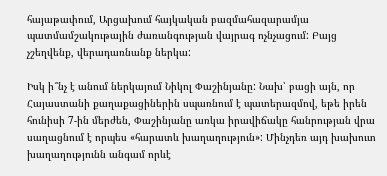հայաթափում, Արցախում հայկական բազմահազարամյա պատմամշակութային ժառանգության վայրագ ոչնչացում: Բայց չշեղվենք, վերադառնանք ներկա:

Իսկ ի՞նչ է անում ներկայում Նիկոլ Փաշինյանը: Նախ՝ բացի այն, որ Հայաստանի քաղաքացիներին սպառնում է պատերազմով, եթե իրեն հունիսի 7-ին մերժեն, Փաշինյանը առկա իրավիճակը հանրության վրա սաղացնում է որպես «հարատև խաղաղություն»: Մինչդեռ այդ խախուտ խաղաղությունն անգամ որևէ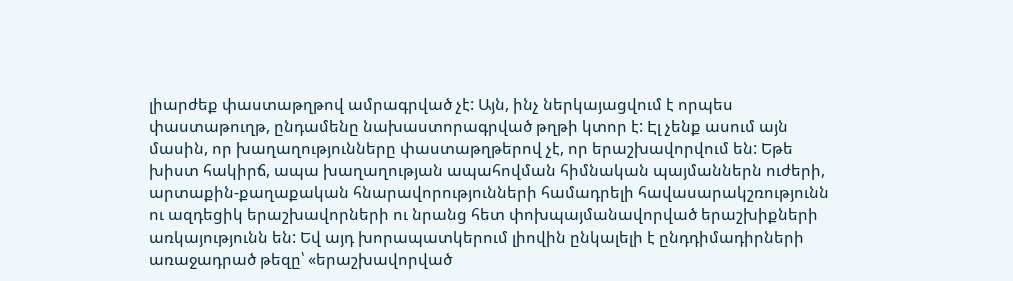լիարժեք փաստաթղթով ամրագրված չէ: Այն, ինչ ներկայացվում է որպես փաստաթուղթ, ընդամենը նախաստորագրված թղթի կտոր է: Էլ չենք ասում այն մասին, որ խաղաղությունները փաստաթղթերով չէ, որ երաշխավորվում են: Եթե խիստ հակիրճ, ապա խաղաղության ապահովման հիմնական պայմաններն ուժերի, արտաքին-քաղաքական հնարավորությունների համադրելի հավասարակշռությունն ու ազդեցիկ երաշխավորների ու նրանց հետ փոխպայմանավորված երաշխիքների առկայությունն են: Եվ այդ խորապատկերում լիովին ընկալելի է ընդդիմադիրների առաջադրած թեզը՝ «երաշխավորված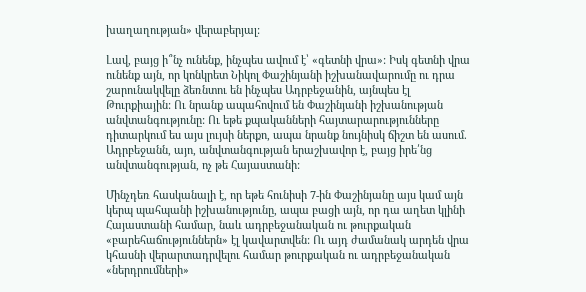խաղաղության» վերաբերյալ:

Լավ, բայց ի՞նչ ունենք, ինչպես ավում է՝ «գետնի վրա»: Իսկ գետնի վրա ունենք այն, որ կոնկրետ Նիկոլ Փաշինյանի իշխանավարումը ու դրա շարունակվելը ձեռնտու են ինչպես Ադրբեջանին, այնպես էլ Թուրքիային: Ու նրանք ապահովում են Փաշինյանի իշխանության անվտանգությունը: Ու եթե քպականների հայտարարությունները դիտարկում ես այս լույսի ներքո, ապա նրանք նույնիսկ ճիշտ են ասում. Ադրբեջանն, այո, անվտանգության երաշխավոր է, բայց իրե՛նց անվտանգության, ոչ թե Հայաստանի:

Մինչդեռ հասկանալի է, որ եթե հունիսի 7-ին Փաշինյանը այս կամ այն կերպ պահպանի իշխանությունը, ապա բացի այն, որ դա աղետ կլինի Հայաստանի համար, նաև ադրբեջանական ու թուրքական «բարեհաճություններն» էլ կավարտվեն: Ու այդ ժամանակ արդեն վրա կհասնի վերարտադրվելու համար թուրքական ու ադրբեջանական «ներդրումների»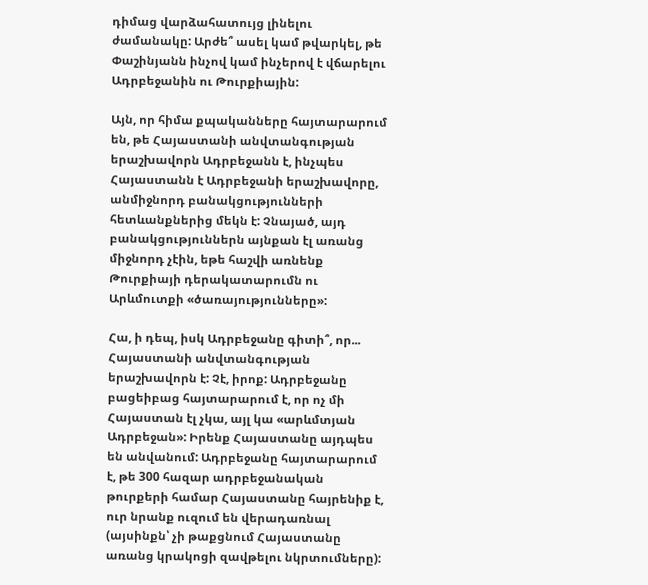դիմաց վարձահատույց լինելու ժամանակը: Արժե՞ ասել կամ թվարկել, թե Փաշինյանն ինչով կամ ինչերով է վճարելու Ադրբեջանին ու Թուրքիային:

Այն, որ հիմա քպականները հայտարարում են, թե Հայաստանի անվտանգության երաշխավորն Ադրբեջանն է, ինչպես Հայաստանն է Ադրբեջանի երաշխավորը, անմիջնորդ բանակցությունների հետևանքներից մեկն է: Չնայած, այդ բանակցություններն այնքան էլ առանց միջնորդ չէին, եթե հաշվի առնենք Թուրքիայի դերակատարումն ու Արևմուտքի «ծառայությունները»:

Հա, ի դեպ, իսկ Ադրբեջանը գիտի՞, որ... Հայաստանի անվտանգության երաշխավորն է: Չէ, իրոք: Ադրբեջանը բացեիբաց հայտարարում է, որ ոչ մի Հայաստան էլ չկա, այլ կա «արևմտյան Ադրբեջան»: Իրենք Հայաստանը այդպես են անվանում: Ադրբեջանը հայտարարում է, թե 300 հազար ադրբեջանական թուրքերի համար Հայաստանը հայրենիք է, ուր նրանք ուզում են վերադառնալ (այսինքն՝ չի թաքցնում Հայաստանը առանց կրակոցի զավթելու նկրտումները):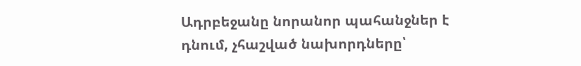Ադրբեջանը նորանոր պահանջներ է դնում, չհաշված նախորդները՝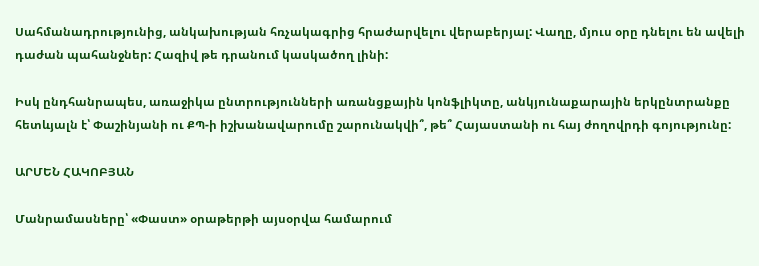Սահմանադրությունից, անկախության հռչակագրից հրաժարվելու վերաբերյալ: Վաղը, մյուս օրը դնելու են ավելի դաժան պահանջներ: Հազիվ թե դրանում կասկածող լինի:

Իսկ ընդհանրապես, առաջիկա ընտրությունների առանցքային կոնֆլիկտը, անկյունաքարային երկընտրանքը հետևյալն է՝ Փաշինյանի ու ՔՊ-ի իշխանավարումը շարունակվի՞, թե՞ Հայաստանի ու հայ ժողովրդի գոյությունը:

ԱՐՄԵՆ ՀԱԿՈԲՅԱՆ

Մանրամասները՝ «Փաստ» օրաթերթի այսօրվա համարում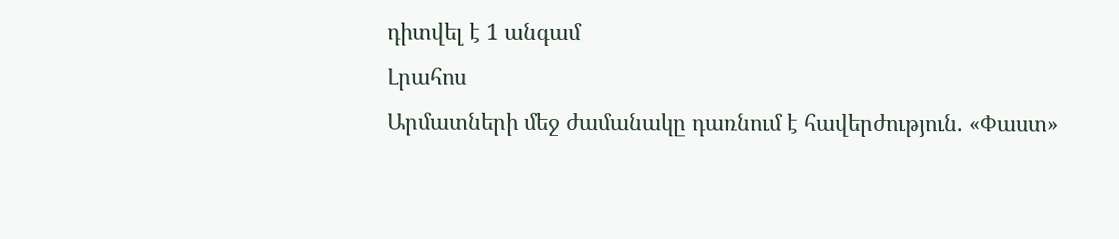դիտվել է 1 անգամ
Լրահոս
Արմատների մեջ ժամանակը դառնում է հավերժություն. «Փաստ»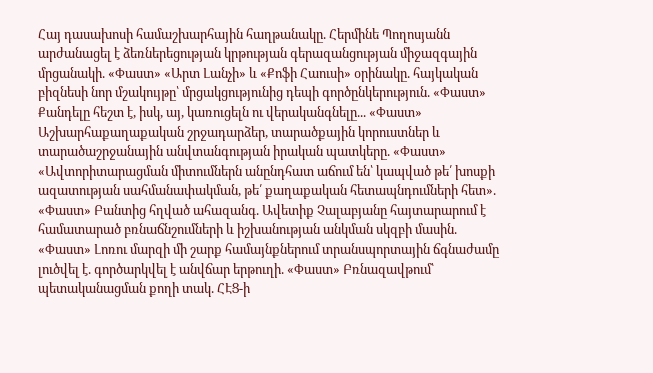Հայ դասախոսի համաշխարհային հաղթանակը. Հերմինե Պողոսյանն արժանացել է ձեռներեցության կրթության գերազանցության միջազգային մրցանակի. «Փաստ» «Արտ Լանչի» և «Քոֆի Հաուսի» օրինակը. հայկական բիզնեսի նոր մշակույթը՝ մրցակցությունից դեպի գործընկերություն. «Փաստ» Քանդելը հեշտ է, իսկ, այ, կառուցելն ու վերականգնելը... «Փաստ» Աշխարհաքաղաքական շրջադարձեր, տարածքային կորուստներ և տարածաշրջանային անվտանգության իրական պատկերը. «Փաստ» «Ավտորիտարացման միտումներն անընդհատ աճում են՝ կապված թե՛ խոսքի ազատության սահմանափակման, թե՛ քաղաքական հետապնդումների հետ». «Փաստ» Բանտից հղված ահազանգ. Ավետիք Չալաբյանը հայտարարում է համատարած բռնաճնշումների և իշխանության անկման սկզբի մասին. «Փաստ» Լոռու մարզի մի շարք համայնքներում տրանսպորտային ճգնաժամը լուծվել է. գործարկվել է անվճար երթուղի. «Փաստ» Բռնազավթում՝ պետականացման քողի տակ. ՀԷՑ-ի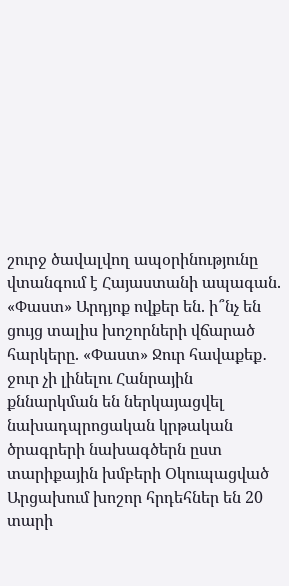շուրջ ծավալվող ապօրինությունը վտանգում է Հայաստանի ապագան. «Փաստ» Արդյոք ովքեր են. ի՞նչ են ցույց տալիս խոշորների վճարած հարկերը. «Փաստ» Ջուր հավաքեք․ ջուր չի լինելու Հանրային քննարկման են ներկայացվել նախադպրոցական կրթական ծրագրերի նախագծերն ըստ տարիքային խմբերի Օկուպացված Արցախում խոշոր հրդեհներ են 20 տարի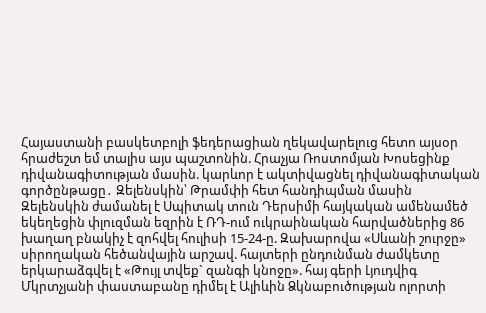Հայաստանի բասկետբոլի ֆեդերացիան ղեկավարելուց հետո այսօր հրաժեշտ եմ տալիս այս պաշտոնին. Հրաչյա Ռոստոմյան Խոսեցինք դիվանագիտության մասին. կարևոր է ակտիվացնել դիվանագիտական գործընթացը․ Զելենսկին՝ Թրամփի հետ հանդիպման մասին Զելենսկին ժամանել է Սպիտակ տուն Դերսիմի հայկական ամենամեծ եկեղեցին փլուզման եզրին է ՌԴ-ում ուկրաինական հարվածներից 86 խաղաղ բնակիչ է զոհվել հուլիսի 15-24-ը. Զախարովա «Սևանի շուրջը» սիրողական հեծանվային արշավ. հայտերի ընդունման ժամկետը երկարաձգվել է «Թույլ տվեք` զանգի կնոջը». հայ գերի Լյուդվիգ Մկրտչյանի փաստաբանը դիմել է Ալիևին Ձկնաբուծության ոլորտի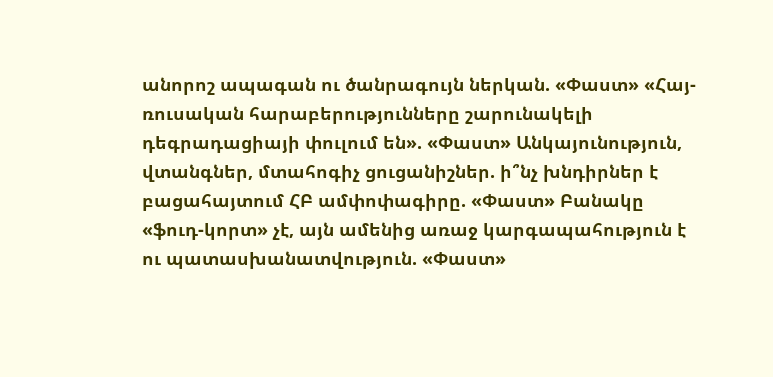անորոշ ապագան ու ծանրագույն ներկան. «Փաստ» «Հայ-ռուսական հարաբերությունները շարունակելի դեգրադացիայի փուլում են». «Փաստ» Անկայունություն, վտանգներ, մտահոգիչ ցուցանիշներ. ի՞նչ խնդիրներ է բացահայտում ՀԲ ամփոփագիրը. «Փաստ» Բանակը «ֆուդ-կորտ» չէ, այն ամենից առաջ կարգապահություն է ու պատասխանատվություն. «Փաստ»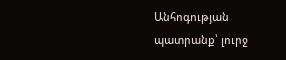Անհոգության պատրանք՝ լուրջ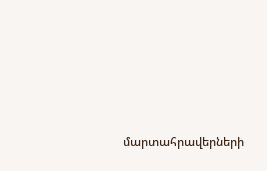մարտահրավերների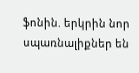ֆոնին. երկրին նոր սպառնալիքներ են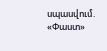սպասվում. «Փաստ»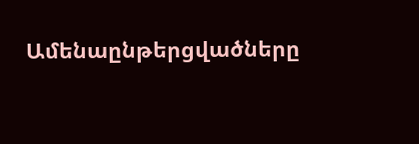Ամենաընթերցվածները